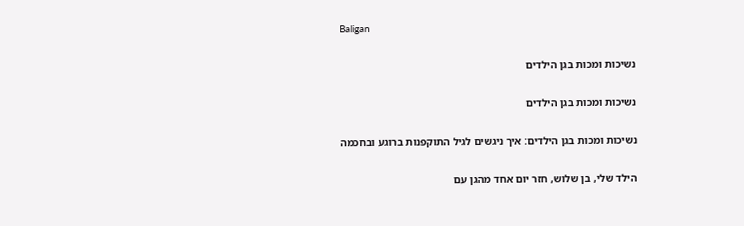Baligan

נשיכות ומכות בגן הילדים

נשיכות ומכות בגן הילדים

נשיכות ומכות בגן הילדים: איך ניגשים לגיל התוקפנות ברוגע ובחכמה

הילד שלי, בן שלוש, חזר יום אחד מהגן עם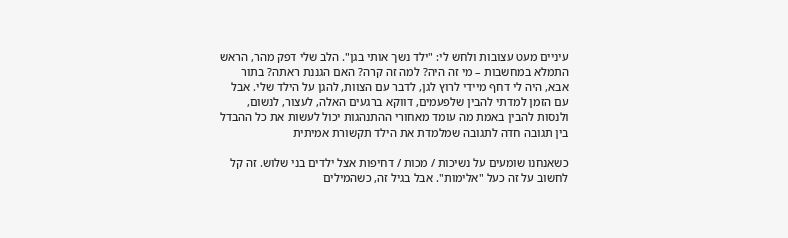עיניים מעט עצובות ולחש לי: "ילד נשך אותי בגן". הלב שלי דפק מהר, הראש התמלא במחשבות – מי זה היה? למה זה קרה? האם הגננת ראתה? בתור אבא, היה לי דחף מיידי לרוץ לגן, לדבר עם הצוות, להגן על הילד שלי. אבל עם הזמן למדתי להבין שלפעמים, דווקא ברגעים האלה, לעצור, לנשום, ולנסות להבין באמת מה עומד מאחורי ההתנהגות יכול לעשות את כל ההבדל בין תגובה חדה לתגובה שמלמדת את הילד תקשורת אמיתית

כשאנחנו שומעים על נשיכות / מכות / דחיפות אצל ילדים בני שלוש. זה קל לחשוב על זה כעל "אלימות". אבל בגיל זה, כשהמילים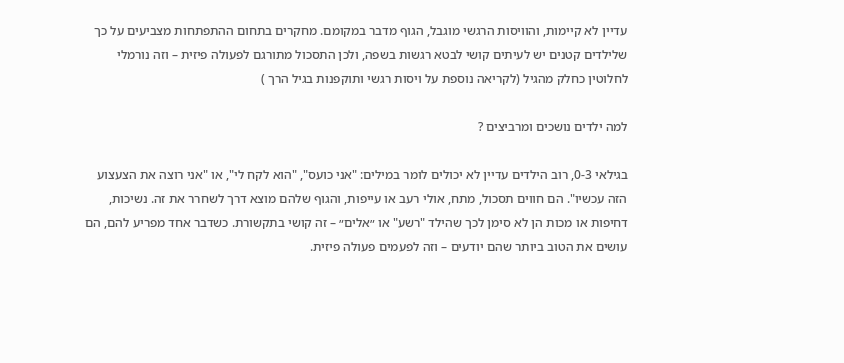עדיין לא קיימות, והוויסות הרגשי מוגבל, הגוף מדבר במקומם. מחקרים בתחום ההתפתחות מצביעים על כך שלילדים קטנים יש לעיתים קושי לבטא רגשות בשפה, ולכן התסכול מתורגם לפעולה פיזית – וזה נורמלי לחלוטין כחלק מהגיל (לקריאה נוספת על ויסות רגשי ותוקפנות בגיל הרך )

למה ילדים נושכים ומרביצים ?

בגילאי 0-3, רוב הילדים עדיין לא יכולים לומר במילים: "אני כועס", "הוא לקח לי", או "אני רוצה את הצעצוע הזה עכשיו". הם חווים תסכול, מתח, אולי רעב או עייפות, והגוף שלהם מוצא דרך לשחרר את זה. נשיכות, דחיפות או מכות הן לא סימן לכך שהילד "רשע" או ״אלים״ – זה קושי בתקשורת. כשדבר אחד מפריע להם, הם עושים את הטוב ביותר שהם יודעים – וזה לפעמים פעולה פיזית.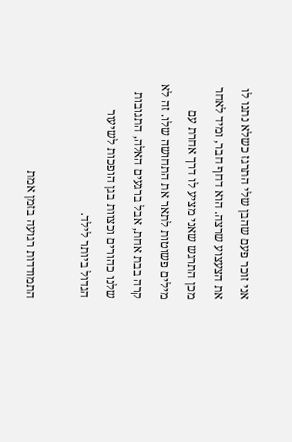אני זוכר פעם שהבן שלי התרגז כשלא נתנו לו את הצעצוע שרצה. הוא דחף חבר, ומיד לאחר מכן התרגש שאני מציע לו דרך אחרת עם מילים פשוטות לתאר את התחושה שלו. זה לא קרה בבת אחת, אבל ברגעים האלה, התגובות שלנו כהורים וכצוות בגן הופכות לשיעור הגדול ביותר לילד.

התמודדות רגועה בזמן אמת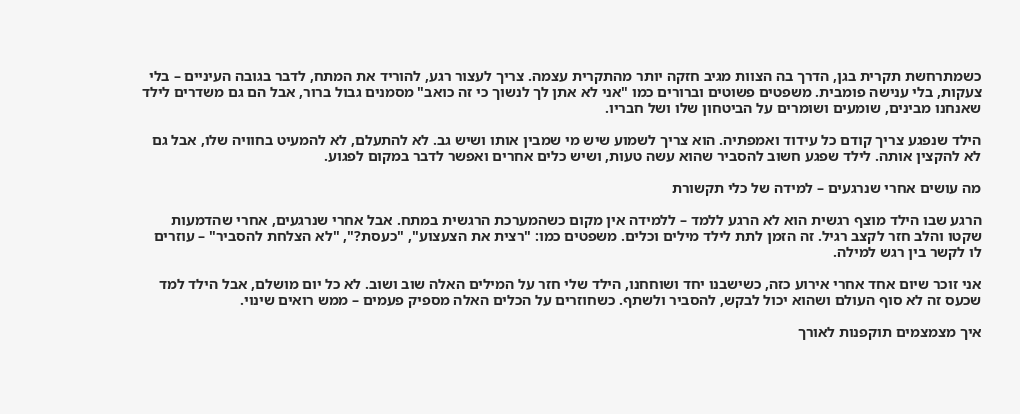כשמתרחשת תקרית בגן, הדרך בה הצוות מגיב חזקה יותר מהתקרית עצמה. צריך לעצור רגע, להוריד את המתח, לדבר בגובה העיניים – בלי צעקות, בלי ענישה פומבית. משפטים פשוטים וברורים כמו "אני לא אתן לך לנשוך כי זה כואב" מסמנים גבול ברור, אבל הם גם משדרים לילד שאנחנו מבינים, שומעים ושומרים על הביטחון שלו ושל חבריו.

הילד שנפגע צריך קודם כל עידוד ואמפתיה. הוא צריך לשמוע שיש מי שמבין אותו ושיש גב. לא להתעלם, לא להמעיט בחוויה שלו, אבל גם לא להקצין אותה. לילד שפגע חשוב להסביר שהוא עשה טעות, ושיש כלים אחרים ואפשר לדבר במקום לפגוע.

מה עושים אחרי שנרגעים – למידה של כלי תקשורת

הרגע שבו הילד מוצף רגשית הוא לא הרגע ללמד – ללמידה אין מקום כשהמערכת הרגשית במתח. אבל אחרי שנרגעים, אחרי שהדמעות שקטו והלב חזר לקצב רגיל. זה הזמן לתת לילד מילים וכלים. משפטים כמו: "רצית את הצעצוע", "כעסת?", "לא הצלחת להסביר" – עוזרים לו לקשר בין רגש למילה.

אני זוכר שיום אחד אחרי אירוע כזה, כשישבנו יחד ושוחחנו, הילד שלי חזר על המילים האלה שוב ושוב. לא כל יום מושלם, אבל הילד למד שכעס זה לא סוף העולם ושהוא יכול לבקש, להסביר ולשתף. כשחוזרים על הכלים האלה מספיק פעמים – ממש רואים שינוי.

איך מצמצמים תוקפנות לאורך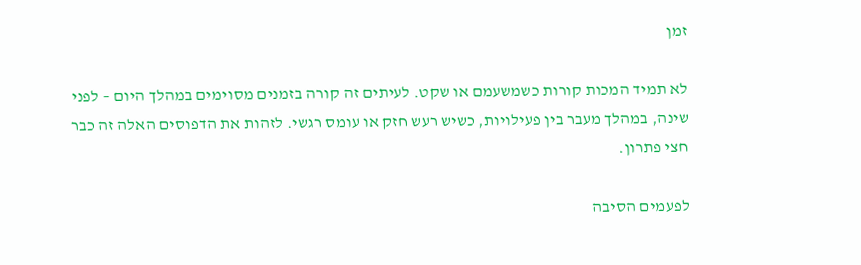זמן

לא תמיד המכות קורות כשמשעמם או שקט. לעיתים זה קורה בזמנים מסוימים במהלך היום – לפני שינה, במהלך מעבר בין פעילויות, כשיש רעש חזק או עומס רגשי. לזהות את הדפוסים האלה זה כבר חצי פתרון.

לפעמים הסיבה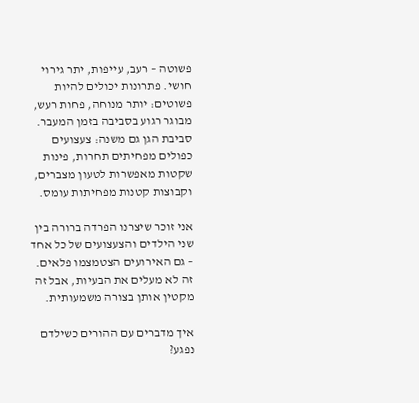פשוטה – רעב, עייפות, יתר גירוי חושי. פתרונות יכולים להיות פשוטים: יותר מנוחה, פחות רעש, מבוגר רגוע בסביבה בזמן המעבר. סביבת הגן גם משנה: צעצועים כפולים מפחיתים תחרות, פינות שקטות מאפשרות לטעון מצברים, וקבוצות קטנות מפחיתות עומס.

אני זוכר שיצרנו הפרדה ברורה בין שני הילדים והצעצועים של כל אחד – גם האירועים הצטמצמו פלאים. זה לא מעלים את הבעיות, אבל זה מקטין אותן בצורה משמעותית.

איך מדברים עם ההורים כשילדם נפגע?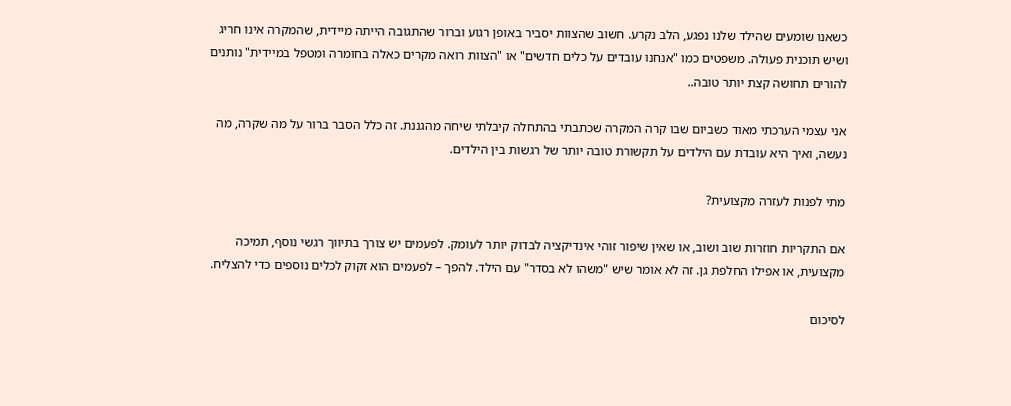כשאנו שומעים שהילד שלנו נפגע, הלב נקרע. חשוב שהצוות יסביר באופן רגוע וברור שהתגובה הייתה מיידית, שהמקרה אינו חריג ושיש תוכנית פעולה. משפטים כמו "אנחנו עובדים על כלים חדשים" או "הצוות רואה מקרים כאלה בחומרה ומטפל במיידית" נותנים להורים תחושה קצת יותר טובה..

אני עצמי הערכתי מאוד כשביום שבו קרה המקרה שכתבתי בהתחלה קיבלתי שיחה מהגננת. זה כלל הסבר ברור על מה שקרה, מה נעשה, ואיך היא עובדת עם הילדים על תקשורת טובה יותר של רגשות בין הילדים.

מתי לפנות לעזרה מקצועית?

אם התקריות חוזרות שוב ושוב, או שאין שיפור זוהי אינדיקציה לבדוק יותר לעומק. לפעמים יש צורך בתיווך רגשי נוסף, תמיכה מקצועית, או אפילו החלפת גן. זה לא אומר שיש "משהו לא בסדר" עם הילד. להפך – לפעמים הוא זקוק לכלים נוספים כדי להצליח.

לסיכום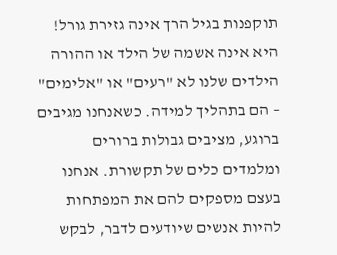תוקפנות בגיל הרך אינה גזירת גורל! היא אינה אשמה של הילד או ההורה הילדים שלנו לא "רעים" או "אלימים" – הם בתהליך למידה. כשאנחנו מגיבים ברוגע, מציבים גבולות ברורים ומלמדים כלים של תקשורת. אנחנו בעצם מספקים להם את המפתחות להיות אנשים שיודעים לדבר, לבקש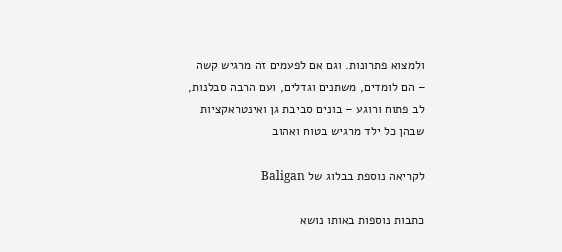ולמצוא פתרונות. וגם אם לפעמים זה מרגיש קשה – הם לומדים, משתנים וגדלים, ועם הרבה סבלנות, לב פתוח ורוגע – בונים סביבת גן ואינטראקציות שבהן כל ילד מרגיש בטוח ואהוב

לקריאה נוספת בבלוג של Baligan

כתבות נוספות באותו נושא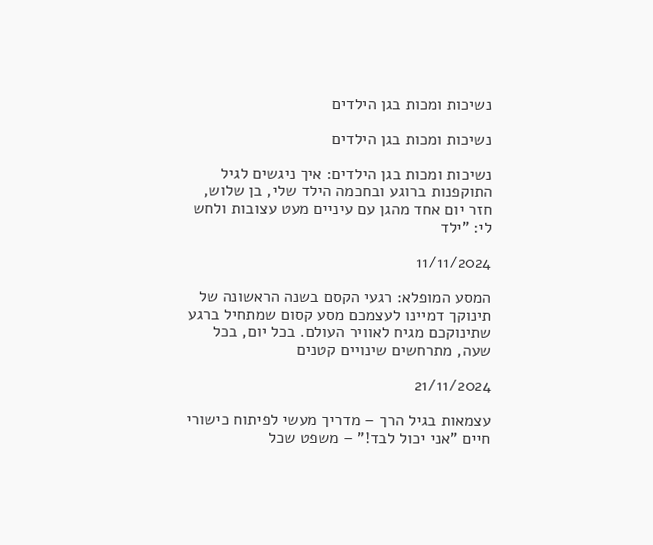נשיכות ומכות בגן הילדים

נשיכות ומכות בגן הילדים

נשיכות ומכות בגן הילדים: איך ניגשים לגיל התוקפנות ברוגע ובחכמה הילד שלי, בן שלוש, חזר יום אחד מהגן עם עיניים מעט עצובות ולחש לי: "ילד

11/11/2024

המסע המופלא: רגעי הקסם בשנה הראשונה של תינוקך דמיינו לעצמכם מסע קסום שמתחיל ברגע שתינוקכם מגיח לאוויר העולם. בכל יום, בכל שעה, מתרחשים שינויים קטנים

21/11/2024

עצמאות בגיל הרך – מדריך מעשי לפיתוח כישורי חיים "אני יכול לבד!" – משפט שכל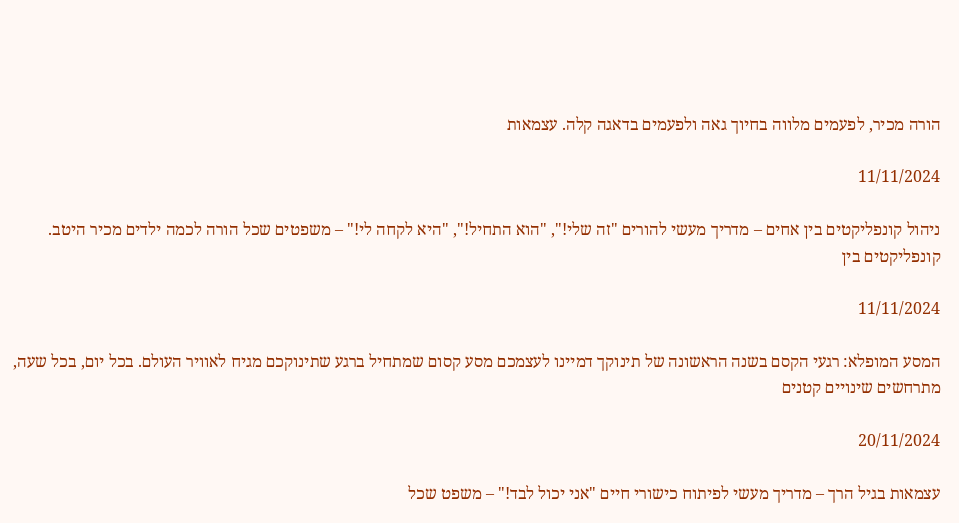הורה מכיר, לפעמים מלווה בחיוך גאה ולפעמים בדאגה קלה. עצמאות

11/11/2024

ניהול קונפליקטים בין אחים – מדריך מעשי להורים "זה שלי!", "הוא התחיל!", "היא לקחה לי!" – משפטים שכל הורה לכמה ילדים מכיר היטב. קונפליקטים בין

11/11/2024

המסע המופלא: רגעי הקסם בשנה הראשונה של תינוקך דמיינו לעצמכם מסע קסום שמתחיל ברגע שתינוקכם מגיח לאוויר העולם. בכל יום, בכל שעה, מתרחשים שינויים קטנים

20/11/2024

עצמאות בגיל הרך – מדריך מעשי לפיתוח כישורי חיים "אני יכול לבד!" – משפט שכל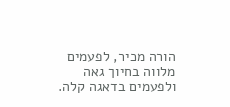הורה מכיר, לפעמים מלווה בחיוך גאה ולפעמים בדאגה קלה.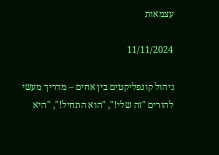עצמאות

11/11/2024

ניהול קונפליקטים בין אחים – מדריך מעשי להורים "זה שלי!", "הוא התחיל!", "היא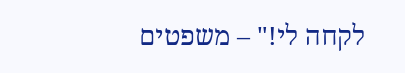לקחה לי!" – משפטים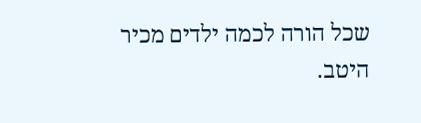שכל הורה לכמה ילדים מכיר היטב.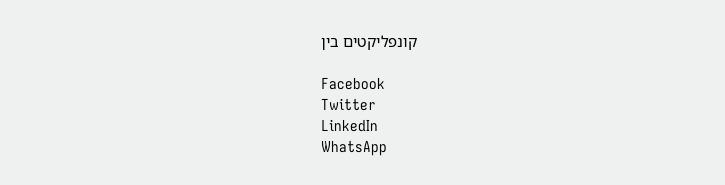קונפליקטים בין

Facebook
Twitter
LinkedIn
WhatsApp